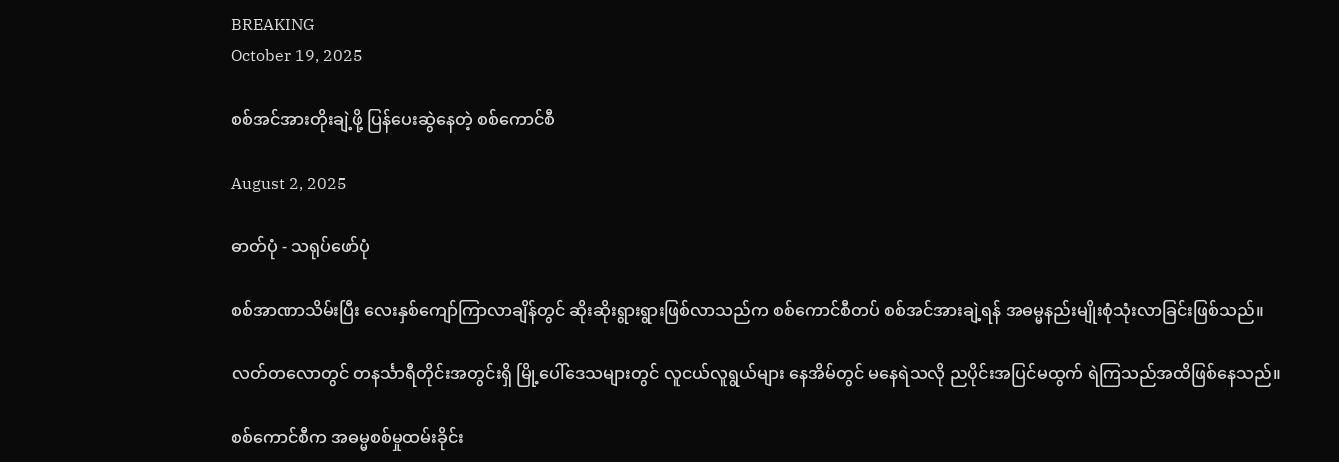BREAKING
October 19, 2025

စစ်အင်အားတိုးချဲ့ဖို့ ပြန်ပေးဆွဲနေတဲ့ စစ်ကောင်စီ

August 2, 2025

ဓာတ်ပုံ - သရုပ်ဖော်ပုံ

စစ်အာဏာသိမ်းပြီး လေးနှစ်ကျော်ကြာလာချိန်တွင် ဆိုးဆိုးရွားရွားဖြစ်လာသည်က စစ်ကောင်စီတပ် စစ်အင်အားချဲ့ရန် အဓမ္မနည်းမျိုးစုံသုံးလာခြင်းဖြစ်သည်။

လတ်တလောတွင် တနင်္သာရီတိုင်းအတွင်းရှိ မြို့ပေါ်ဒေသများတွင် လူငယ်လူရွယ်များ နေအိမ်တွင် မနေရဲသလို ညပိုင်းအပြင်မထွက် ရဲကြသည်အထိဖြစ်နေသည်။

စစ်ကောင်စီက အဓမ္မစစ်မှုထမ်းခိုင်း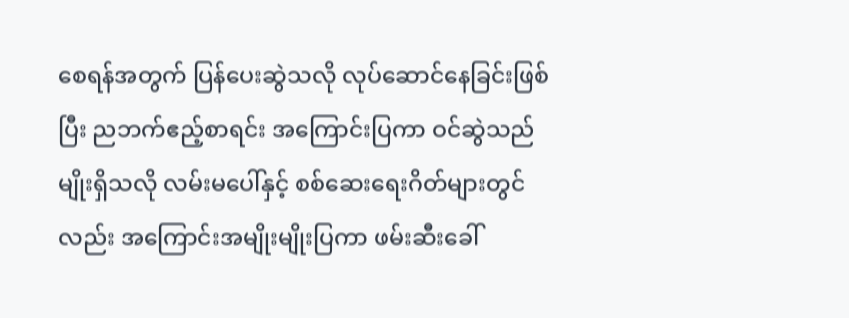စေရန်အတွက် ပြန်ပေးဆွဲသလို လုပ်ဆောင်နေခြင်းဖြစ်ပြီး ညဘက်ဧည့်စာရင်း အကြောင်းပြကာ ဝင်ဆွဲသည်မျိုးရှိသလို လမ်းမပေါ်နှင့် စစ်ဆေးရေးဂိတ်များတွင်လည်း အကြောင်းအမျိုးမျိုးပြကာ ဖမ်းဆီးခေါ်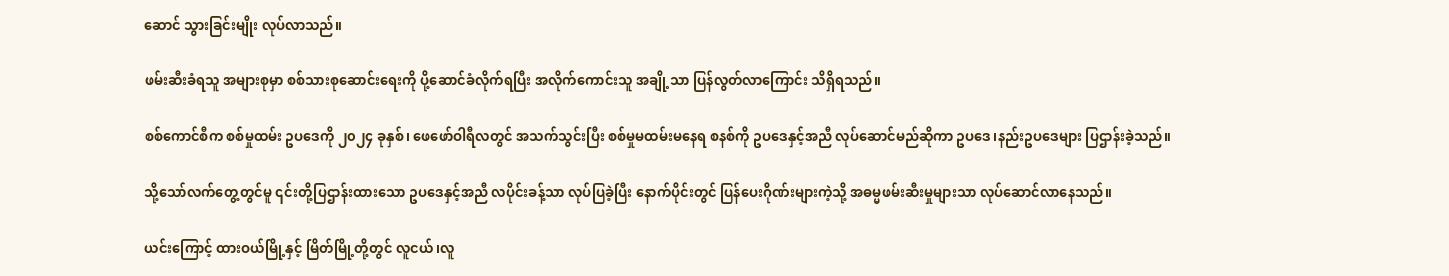ဆောင် သွားခြင်းမျိုး လုပ်လာသည်။

ဖမ်းဆီးခံရသူ အများစုမှာ စစ်သားစုဆောင်းရေးကို ပို့ဆောင်ခံလိုက်ရပြီး အလိုက်ကောင်းသူ အချို့သာ ပြန်လွတ်လာကြောင်း သိရှိရသည်။

စစ်ကောင်စီက စစ်မှုထမ်း ဥပဒေကို ၂၀၂၄ ခုနှစ်၊ ဖေဖော်ဝါရီလတွင် အသက်သွင်းပြီး စစ်မှုမထမ်းမနေရ စနစ်ကို ဥပဒေနှင့်အညီ လုပ်ဆောင်မည်ဆိုကာ ဥပဒေ၊နည်းဥပဒေများ ပြဌာန်းခဲ့သည်။

သို့သော်လက်တွေ့တွင်မူ ၎င်းတို့ပြဌာန်းထားသော ဥပဒေနှင့်အညီ လပိုင်းခန့်သာ လုပ်ပြခဲ့ပြီး နောက်ပိုင်းတွင် ပြန်ပေးဂိုဏ်းများကဲ့သို့ အဓမ္မဖမ်းဆီးမှုများသာ လုပ်ဆောင်လာနေသည်။

ယင်းကြောင့် ထားဝယ်မြို့နှင့် မြိတ်မြို့တို့တွင် လူငယ်၊လူ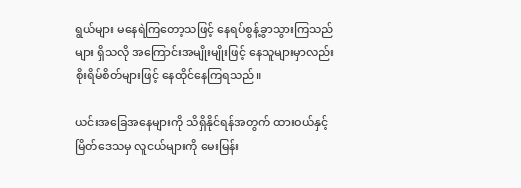ရွယ်များ မနေရဲကြတော့သဖြင့် နေရပ်စွန့်ခွာသွားကြသည်များ ရှိသလို အကြောင်းအမျိုးမျိုးဖြင့် နေသူများမှာလည်း စိုးရိမ်စိတ်များဖြင့် နေထိုင်နေကြရသည်။

ယင်းအခြေအနေများကို သိရှိနိုင်ရန်အတွက် ထားဝယ်နှင့် မြိတ်ဒေသမှ လူငယ်များကို မေးမြန်း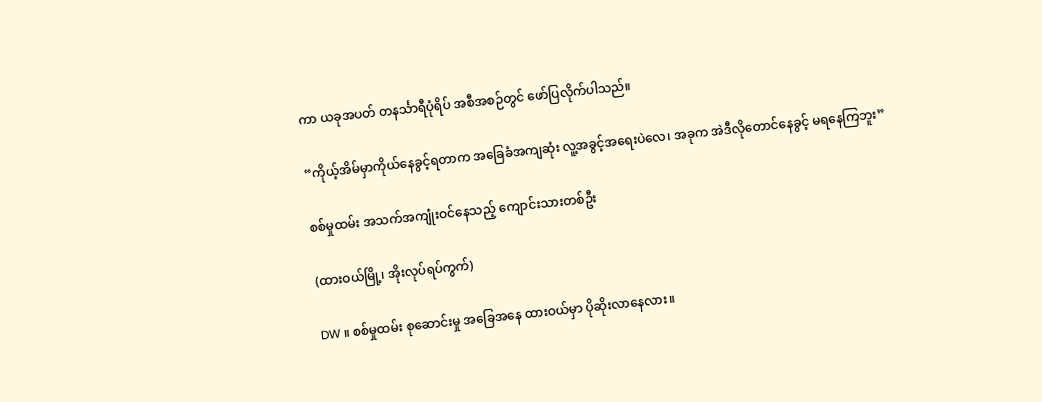ကာ ယခုအပတ် တနင်္သာရီပုံရိပ် အစီအစဉ်တွင် ဖော်ပြလိုက်ပါသည်။

“ကိုယ့်အိမ်မှာကိုယ်နေခွင့်ရတာက အခြေခံအကျဆုံး လူ့အခွင့်အရေးပဲလေ၊ အခုက အဲဒီလိုတောင်နေခွင့် မရနေကြဘူး”

စစ်မှုထမ်း အသက်အကျုံးဝင်နေသည့် ကျောင်းသားတစ်ဦး

(ထားဝယ်မြို့၊ အိုးလုပ်ရပ်ကွက်)

DW ။ စစ်မှုထမ်း စုဆောင်းမှု အခြေအနေ ထားဝယ်မှာ ပိုဆိုးလာနေလား။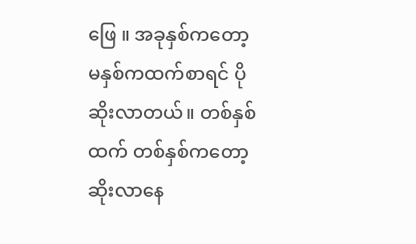ဖြေ ။ အခုနှစ်ကတော့ မနှစ်ကထက်စာရင် ပိုဆိုးလာတယ်။ တစ်နှစ်ထက် တစ်နှစ်ကတော့ ဆိုးလာနေ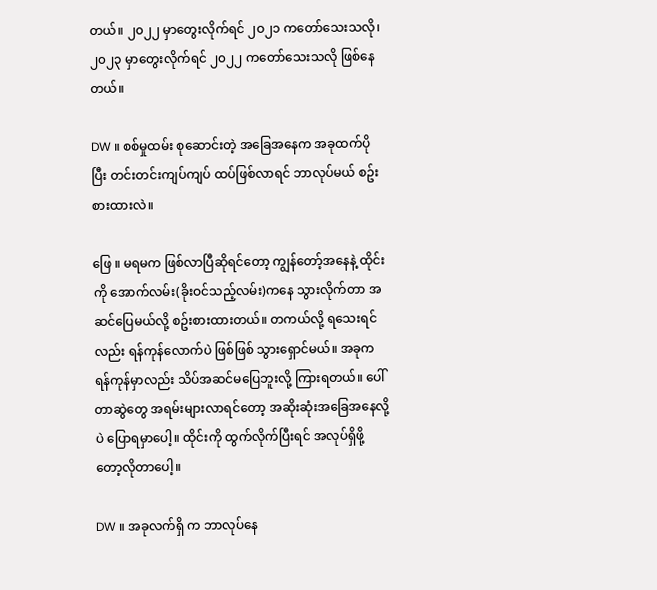တယ်။ ၂၀၂၂ မှာတွေးလိုက်ရင် ၂ဝ၂၁ ကတော်သေးသလို၊ ၂၀၂၃ မှာတွေးလိုက်ရင် ၂၀၂၂ ကတော်သေးသလို ဖြစ်နေတယ်။

DW ။ စစ်မှုထမ်း စုဆောင်းတဲ့ အခြေအနေက အခုထက်ပိုပြီး တင်းတင်းကျပ်ကျပ် ထပ်ဖြစ်လာရင် ဘာလုပ်မယ် စဥ်းစားထားလဲ။

ဖြေ ။ မရမက ဖြစ်လာပြီဆိုရင်တော့ ကျွန်တော့်အနေနဲ့ ထိုင်းကို အောက်လမ်း(ခိုးဝင်သည့်လမ်း)ကနေ သွားလိုက်တာ အဆင်ပြေမယ်လို့ စဥ်းစားထားတယ်။ တကယ်လို့ ရသေးရင်လည်း ရန်ကုန်လောက်ပဲ ဖြစ်ဖြစ် သွားရှောင်မယ်။ အခုက ရန်ကုန်မှာလည်း သိပ်အဆင်မပြေဘူးလို့ ကြားရတယ်။ ပေါ်တာဆွဲတွေ အရမ်းများလာရင်တော့ အဆိုးဆုံးအခြေအနေလို့ပဲ ပြောရမှာပေါ့။ ထိုင်းကို ထွက်လိုက်ပြီးရင် အလုပ်ရှိဖို့တော့လိုတာပေါ့။

DW ။ အခုလက်ရှိ က ဘာလုပ်နေ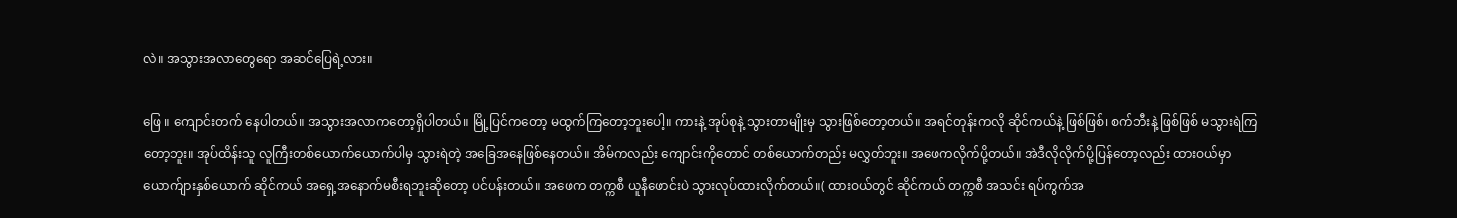လဲ။ အသွားအလာတွေရော အဆင်ပြေရဲ့လား။

ဖြေ ။ ကျောင်းတက် နေပါတယ်။ အသွားအလာကတော့ရှိပါတယ်။ မြို့ပြင်ကတော့ မထွက်ကြတော့ဘူးပေါ့။ ကားနဲ့ အုပ်စုနဲ့ သွားတာမျိုးမှ သွားဖြစ်တော့တယ်။ အရင်တုန်းကလို ဆိုင်ကယ်နဲ့ ဖြစ်ဖြစ်၊ စက်ဘီးနဲ့ ဖြစ်ဖြစ် မသွားရဲကြတော့ဘူး။ အုပ်ထိန်းသူ လူကြီးတစ်ယောက်ယောက်ပါမှ သွားရဲတဲ့ အခြေအနေဖြစ်နေတယ်။ အိမ်ကလည်း ကျောင်းကိုတောင် တစ်ယောက်တည်း မလွှတ်ဘူး။ အဖေကလိုက်ပို့တယ်။ အဲဒီလိုလိုက်ပို့ပြန်တော့လည်း ထားဝယ်မှာ ယောက်ျားနှစ်ယောက် ဆိုင်ကယ် အရှေ့အနောက်မစီးရဘူးဆိုတော့ ပင်ပန်းတယ်။ အဖေက တက္ကစီ ယူနီဖောင်းပဲ သွားလုပ်ထားလိုက်တယ်။( ထားဝယ်တွင် ဆိုင်ကယ် တက္ကစီ အသင်း ရပ်ကွက်အ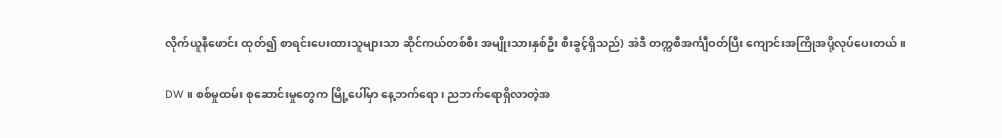လိုက်ယူနီဖောင်း ထုတ်၍ စာရင်းပေးထားသူများသာ ဆိုင်ကယ်တစ်စီး အမျိုးသားနှစ်ဦး စီးခွင့်ရှိသည်) အဲဒီ တက္ကစီအင်္ကျီဝတ်ပြီး ကျောင်းအကြိုအပို့လုပ်ပေးတယ်။

DW ။ စစ်မှုထမ်း စုဆောင်းမှုတွေက မြို့ပေါ်မှာ နေ့ဘက်ရော၊ ညဘက်ရောရှိလာတဲ့အ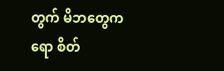တွက် မိဘတွေကရော စိတ်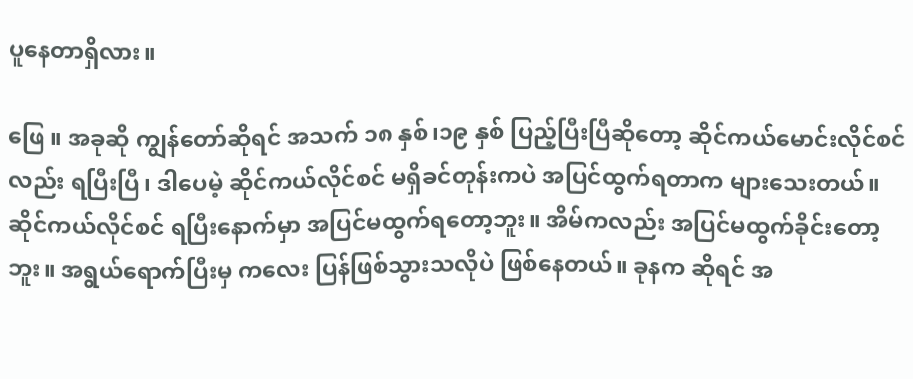ပူနေတာရှိလား။

ဖြေ ။ အခုဆို ကျွန်တော်ဆိုရင် အသက် ၁၈ နှစ်၊၁၉ နှစ် ပြည့်ပြီးပြီဆိုတော့ ဆိုင်ကယ်မောင်းလိုင်စင်လည်း ရပြီးပြီ၊ ဒါပေမဲ့ ဆိုင်ကယ်လိုင်စင် မရှိခင်တုန်းကပဲ အပြင်ထွက်ရတာက များသေးတယ်။ ဆိုင်ကယ်လိုင်စင် ရပြီးနောက်မှာ အပြင်မထွက်ရတော့ဘူး။ အိမ်ကလည်း အပြင်မထွက်ခိုင်းတော့ဘူး။ အရွယ်ရောက်ပြီးမှ ကလေး ပြန်ဖြစ်သွားသလိုပဲ ဖြစ်နေတယ်။ ခုနက ဆိုရင် အ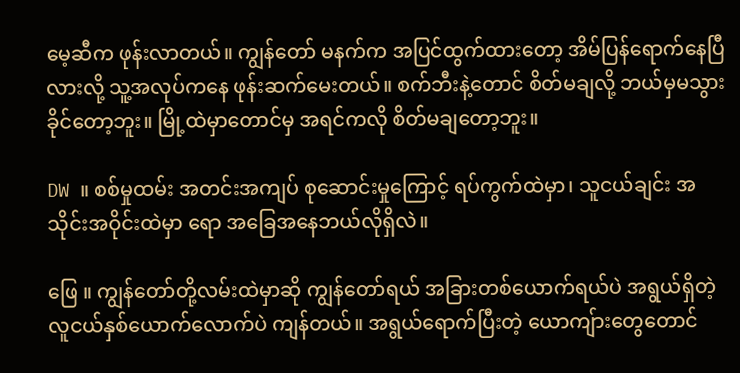မေ့ဆီက ဖုန်းလာတယ်။ ကျွန်တော် မနက်က အပြင်ထွက်ထားတော့ အိမ်ပြန်ရောက်နေပြီလားလို့ သူ့အလုပ်ကနေ ဖုန်းဆက်မေးတယ်။ စက်ဘီးနဲ့တောင် စိတ်မချလို့ ဘယ်မှမသွားခိုင်တော့ဘူး။ မြို့ထဲမှာတောင်မှ အရင်ကလို စိတ်မချတော့ဘူး။

DW ။ စစ်မှုထမ်း အတင်းအကျပ် စုဆောင်းမှုကြောင့် ရပ်ကွက်ထဲမှာ၊ သူငယ်ချင်း အသိုင်းအဝိုင်းထဲမှာ ရော အခြေအနေဘယ်လိုရှိလဲ။

ဖြေ ။ ကျွန်တော်တို့လမ်းထဲမှာဆို ကျွန်တော်ရယ် အခြားတစ်ယောက်ရယ်ပဲ အရွယ်ရှိတဲ့ လူငယ်နှစ်ယောက်လောက်ပဲ ကျန်တယ်။ အရွယ်ရောက်ပြီးတဲ့ ယောကျ်ားတွေတောင်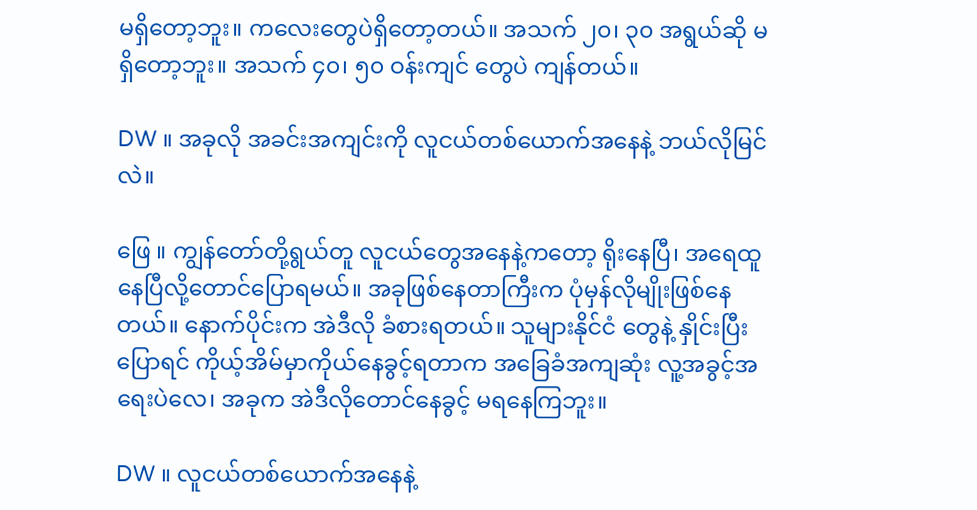မရှိတော့ဘူး။ ကလေးတွေပဲရှိတော့တယ်။ အသက် ၂၀၊ ၃၀ အရွယ်ဆို မရှိတော့ဘူး။ အသက် ၄၀၊ ၅၀ ဝန်းကျင် တွေပဲ ကျန်တယ်။

DW ။ အခုလို အခင်းအကျင်းကို လူငယ်တစ်ယောက်အနေနဲ့ ဘယ်လိုမြင်လဲ။

ဖြေ ။ ကျွန်တော်တို့ရွယ်တူ လူငယ်တွေအနေနဲ့ကတော့ ရိုးနေပြီ၊ အရေထူနေပြီလို့တောင်ပြောရမယ်။ အခုဖြစ်နေတာကြီးက ပုံမှန်လိုမျိုးဖြစ်နေတယ်။ နောက်ပိုင်းက အဲဒီလို ခံစားရတယ်။ သူများနိုင်ငံ တွေနဲ့ နှိုင်းပြီးပြောရင် ကိုယ့်အိမ်မှာကိုယ်နေခွင့်ရတာက အခြေခံအကျဆုံး လူ့အခွင့်အရေးပဲလေ၊ အခုက အဲဒီလိုတောင်နေခွင့် မရနေကြဘူး။

DW ။ လူငယ်တစ်ယောက်အနေနဲ့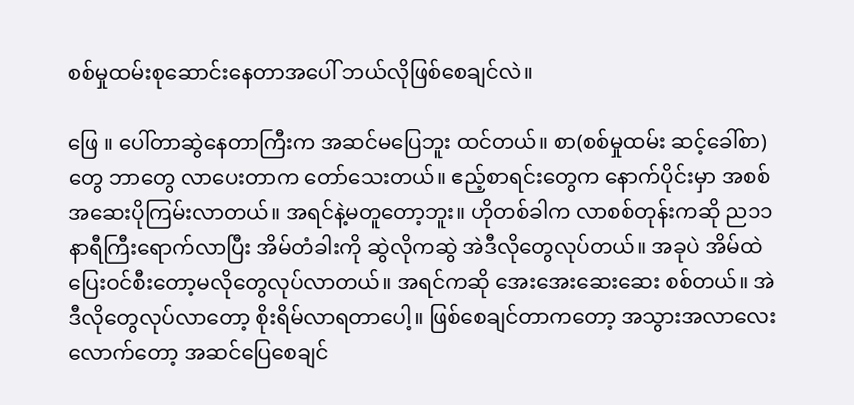စစ်မှုထမ်းစုဆောင်းနေတာအပေါ် ဘယ်လိုဖြစ်စေချင်လဲ။

ဖြေ ။ ပေါ်တာဆွဲနေတာကြီးက အဆင်မပြေဘူး ထင်တယ်။ စာ(စစ်မှုထမ်း ဆင့်ခေါ်စာ)တွေ ဘာတွေ လာပေးတာက တော်သေးတယ်။ ဧည့်စာရင်းတွေက နောက်ပိုင်းမှာ အစစ်အဆေးပိုကြမ်းလာတယ်။ အရင်နဲ့မတူတော့ဘူး။ ဟိုတစ်ခါက လာစစ်တုန်းကဆို ည၁၁ နာရီကြီးရောက်လာပြီး အိမ်တံခါးကို ဆွဲလိုကဆွဲ အဲဒီလိုတွေလုပ်တယ်။ အခုပဲ အိမ်ထဲ ပြေးဝင်စီးတော့မလိုတွေလုပ်လာတယ်။ အရင်ကဆို အေးအေးဆေးဆေး စစ်တယ်။ အဲဒီလိုတွေလုပ်လာတော့ စိုးရိမ်လာရတာပေါ့။ ဖြစ်စေချင်တာကတော့ အသွားအလာလေးလောက်တော့ အဆင်ပြေစေချင်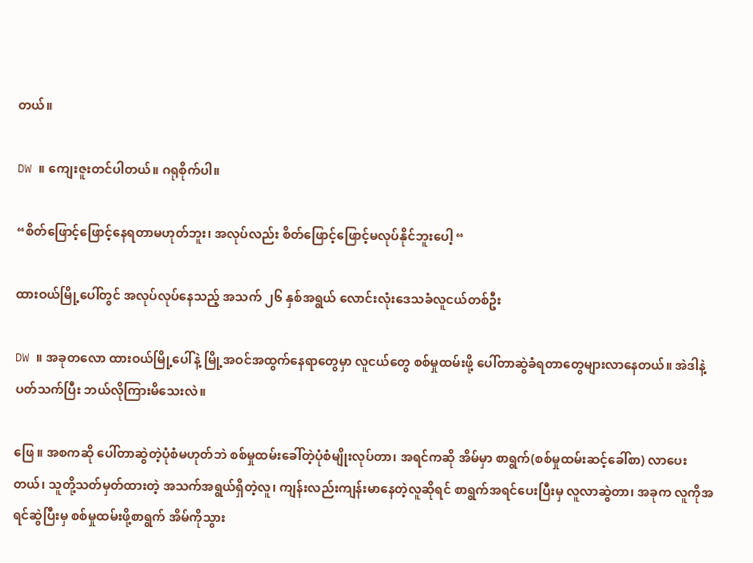တယ်။

DW ။ ကျေးဇူးတင်ပါတယ်။ ဂရုစိုက်ပါ။

“စိတ်ဖြောင့်ဖြောင့်နေရတာမဟုတ်ဘူး၊ အလုပ်လည်း စိတ်ဖြောင့်ဖြောင့်မလုပ်နိုင်ဘူးပေါ့ “

ထားဝယ်မြို့ပေါ်တွင် အလုပ်လုပ်နေသည့် အသက် ၂၆ နှစ်အရွယ် လောင်းလုံးဒေသခံလူငယ်တစ်ဦး

DW ။ အခုတလော ထားဝယ်မြို့ပေါ်နဲ့ မြို့အဝင်အထွက်နေရာတွေမှာ လူငယ်တွေ စစ်မှုထမ်းဖို့ ပေါ်တာဆွဲခံရတာတွေများလာနေတယ်။ အဲဒါနဲ့ ပတ်သက်ပြီး ဘယ်လိုကြားမိသေးလဲ။

ဖြေ ။ အစကဆို ပေါ်တာဆွဲတဲ့ပုံစံမဟုတ်ဘဲ စစ်မှုထမ်းခေါ်တဲ့ပုံစံမျိုးလုပ်တာ၊ အရင်ကဆို အိမ်မှာ စာရွက်(စစ်မှုထမ်းဆင့်ခေါ်စာ) လာပေးတယ်၊ သူတို့သတ်မှတ်ထားတဲ့ အသက်အရွယ်ရှိတဲ့လူ၊ ကျန်းလည်းကျန်းမာနေတဲ့လူဆိုရင် စာရွက်အရင်ပေးပြီးမှ လူလာဆွဲတာ၊ အခုက လူကိုအရင်ဆွဲပြီးမှ စစ်မှုထမ်းဖို့စာရွက် အိမ်ကိုသွား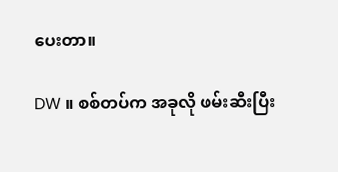ပေးတာ။

DW ။ စစ်တပ်က အခုလို ဖမ်းဆီးပြီး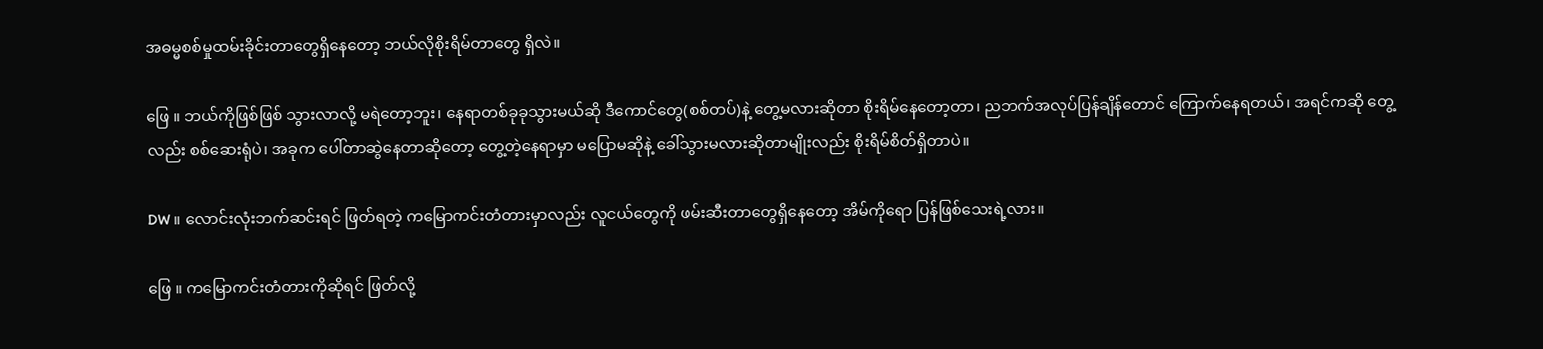အဓမ္မစစ်မှုထမ်းခိုင်းတာတွေရှိနေတော့ ဘယ်လိုစိုးရိမ်တာတွေ ရှိလဲ။

ဖြေ ။ ဘယ်ကိုဖြစ်ဖြစ် သွားလာလို့ မရဲတော့ဘူး၊ နေရာတစ်ခုခုသွားမယ်ဆို ဒီကောင်တွေ(စစ်တပ်)နဲ့ တွေ့မလားဆိုတာ စိုးရိမ်နေတော့တာ၊ ညဘက်အလုပ်ပြန်ချိန်တောင် ကြောက်နေရတယ်၊ အရင်ကဆို တွေ့လည်း စစ်ဆေးရုံပဲ၊ အခုက ပေါ်တာဆွဲနေတာဆိုတော့ တွေ့တဲ့နေရာမှာ မပြောမဆိုနဲ့ ခေါ်သွားမလားဆိုတာမျိုးလည်း စိုးရိမ်စိတ်ရှိတာပဲ။

DW ။ လောင်းလုံးဘက်ဆင်းရင် ဖြတ်ရတဲ့ ကမြောကင်းတံတားမှာလည်း လူငယ်တွေကို ဖမ်းဆီးတာတွေရှိနေတော့ အိမ်ကိုရော ပြန်ဖြစ်သေးရဲ့လား။

ဖြေ ။ ကမြောကင်းတံတားကိုဆိုရင် ဖြတ်လို့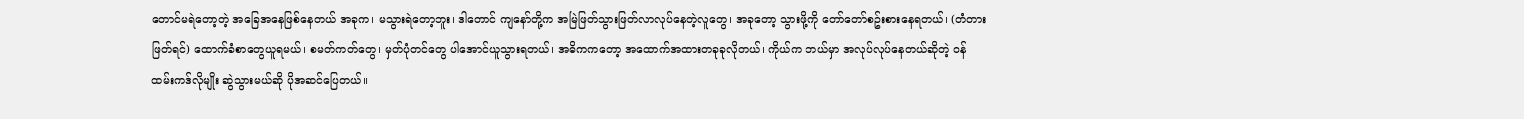တောင်မရဲတော့တဲ့ အခြေအနေဖြစ်နေတယ် အခုက၊ မသွားရဲတော့ဘူး၊ ဒါတောင် ကျနော်တို့က အမြဲဖြတ်သွားဖြတ်လာလုပ်နေတဲ့လူတွေ၊ အခုတော့ သွားဖို့ကို တော်တော်စဥ်းစားနေရတယ်၊ (တံတားဖြတ်ရင်) ထောက်ခံစာတွေယူရမယ်၊ စမတ်ကတ်တွေ၊ မှတ်ပုံတင်တွေ ပါအောင်ယူသွားရတယ်၊ အဓိကကတော့ အထောက်အထားတခုခုလိုတယ်၊ ကိုယ်က ဘယ်မှာ အလုပ်လုပ်နေတယ်ဆိုတဲ့ ဝန်ထမ်းကဒ်လိုမျိုး ဆွဲသွားမယ်ဆို ပိုအဆင်ပြေတယ်။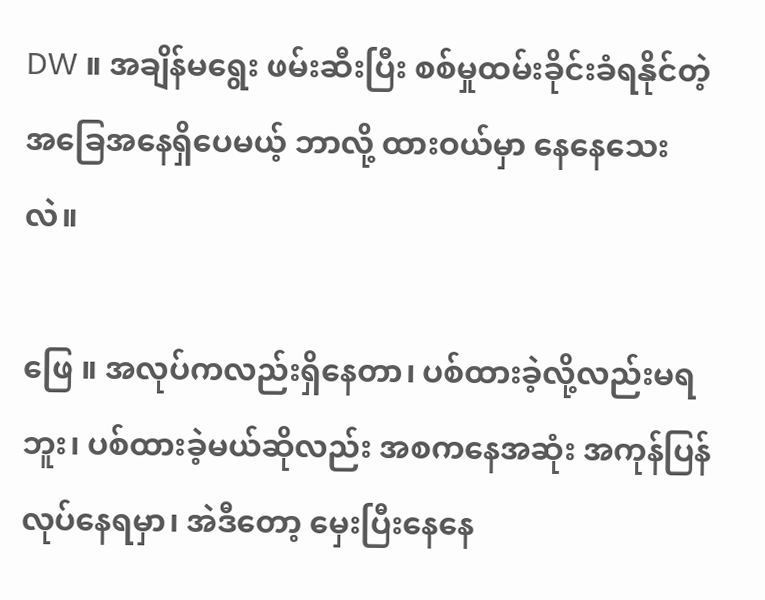DW ။ အချိန်မရွေး ဖမ်းဆီးပြီး စစ်မှုထမ်းခိုင်းခံရနိုင်တဲ့အခြေအနေရှိပေမယ့် ဘာလို့ ထားဝယ်မှာ နေနေသေးလဲ။

ဖြေ ။ အလုပ်ကလည်းရှိနေတာ၊ ပစ်ထားခဲ့လို့လည်းမရဘူး၊ ပစ်ထားခဲ့မယ်ဆိုလည်း အစကနေအဆုံး အကုန်ပြန်လုပ်နေရမှာ၊ အဲဒီတော့ မှေးပြီးနေနေ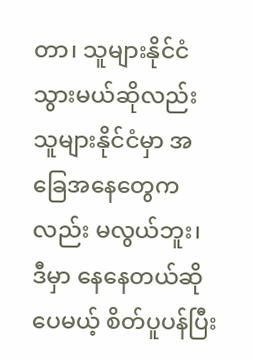တာ၊ သူများနိုင်ငံသွားမယ်ဆိုလည်း သူများနိုင်ငံမှာ အခြေအနေတွေကလည်း မလွယ်ဘူး၊ ဒီမှာ နေနေတယ်ဆိုပေမယ့် စိတ်ပူပန်ပြီး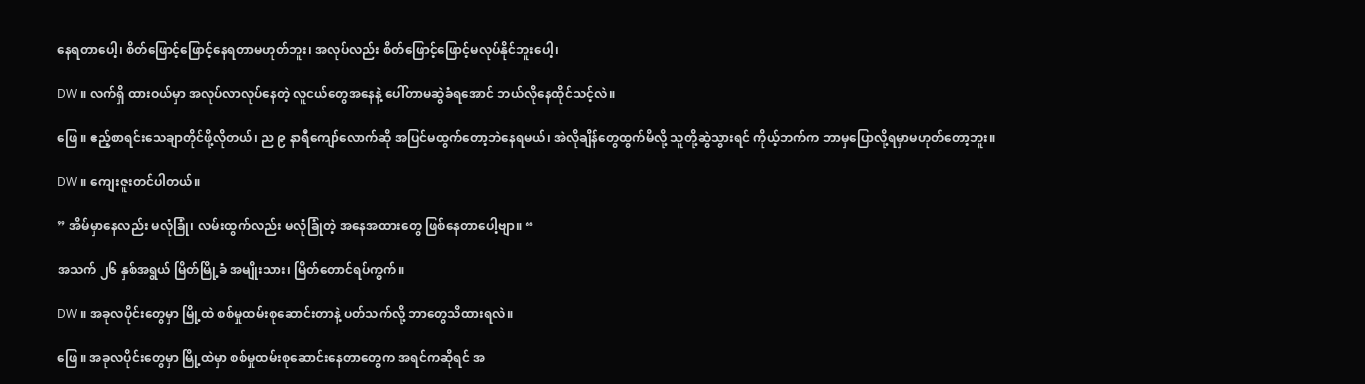နေရတာပေါ့၊ စိတ်ဖြောင့်ဖြောင့်နေရတာမဟုတ်ဘူး၊ အလုပ်လည်း စိတ်ဖြောင့်ဖြောင့်မလုပ်နိုင်ဘူးပေါ့၊

DW ။ လက်ရှိ ထားဝယ်မှာ အလုပ်လာလုပ်နေတဲ့ လူငယ်တွေအနေနဲ့ ပေါ်တာမဆွဲခံရအောင် ဘယ်လိုနေထိုင်သင့်လဲ။

ဖြေ ။ ဧည့်စာရင်းသေချာတိုင်ဖို့လိုတယ်၊ ည ၉ နာရီကျော်လောက်ဆို အပြင်မထွက်တော့ဘဲနေရမယ်၊ အဲလိုချိန်တွေထွက်မိလို့ သူတို့ဆွဲသွားရင် ကိုယ့်ဘက်က ဘာမှပြောလို့ရမှာမဟုတ်တော့ဘူး။

DW ။ ကျေးဇူးတင်ပါတယ်။

” အိမ်မှာနေလည်း မလုံခြုံ၊ လမ်းထွက်လည်း မလုံခြုံတဲ့ အနေအထားတွေ ဖြစ်နေတာပေါ့ဗျာ။ “

အသက် ၂၆ နှစ်အရွယ် မြိတ်မြို့ခံ အမျိုးသား၊ မြိတ်တောင်ရပ်ကွက်။

DW ။ အခုလပိုင်းတွေမှာ မြို့ထဲ စစ်မှုထမ်းစုဆောင်းတာနဲ့ ပတ်သက်လို့ ဘာတွေသိထားရလဲ။

ဖြေ ။ အခုလပိုင်းတွေမှာ မြို့ထဲမှာ စစ်မှုထမ်းစုဆောင်းနေတာတွေက အရင်ကဆိုရင် အ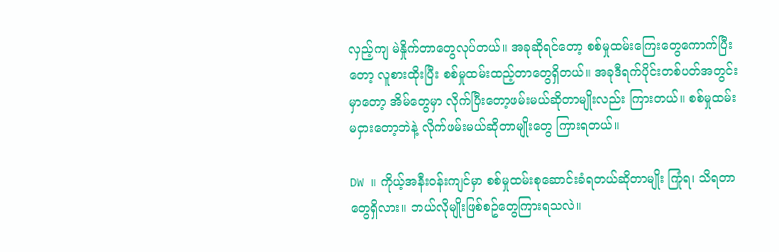လှည့်ကျ မဲနှိုက်တာတွေလုပ်တယ်။ အခုဆိုရင်တော့ စစ်မှုထမ်းကြေးတွေကောက်ပြီးတော့ လူစားထိုးပြီး စစ်မှုထမ်းထည့်တာတွေရှိတယ်။ အခုဒီရက်ပိုင်းတစ်ပတ်အတွင်းမှာတော့ အိမ်တွေမှာ လိုက်ပြီးတော့ဖမ်းမယ်ဆိုတာမျိုးလည်း ကြားတယ်။ စစ်မှုထမ်း မငှားတော့ဘဲနဲ့ လိုက်ဖမ်းမယ်ဆိုတာမျိုးတွေ ကြားရတယ်။

DW ။ ကိုယ့်အနီးဝန်းကျင်မှာ စစ်မှုထမ်းစုဆောင်းခံရတယ်ဆိုတာမျိုး ကြုံရ၊ သိရတာတွေရှိလား။ ဘယ်လိုမျိုးဖြစ်စဥ်တွေကြားရသလဲ။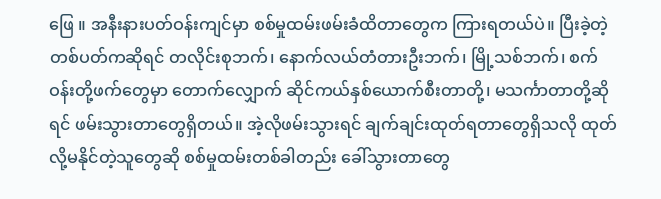ဖြေ ။ အနီးနားပတ်ဝန်းကျင်မှာ စစ်မှုထမ်းဖမ်းခံထိတာတွေက ကြားရတယ်ပဲ။ ပြီးခဲ့တဲ့တစ်ပတ်ကဆိုရင် တလိုင်းစုဘက်၊ နောက်လယ်တံတားဦးဘက်၊ မြို့သစ်ဘက်၊ စက်ဝန်းတို့ဖက်တွေမှာ တောက်လျှောက် ဆိုင်ကယ်နှစ်ယောက်စီးတာတို့၊ မသင်္ကာတာတို့ဆိုရင် ဖမ်းသွားတာတွေရှိတယ်။ အဲ့လိုဖမ်းသွားရင် ချက်ချင်းထုတ်ရတာတွေရှိသလို ထုတ်လို့မနိုင်တဲ့သူတွေဆို စစ်မှုထမ်းတစ်ခါတည်း ခေါ်သွားတာတွေ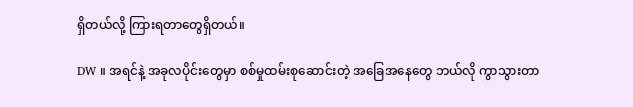ရှိတယ်လို့ ကြားရတာတွေရှိတယ်။

DW ။ အရင်နဲ့ အခုလပိုင်းတွေမှာ စစ်မှုထမ်းစုဆောင်းတဲ့ အခြေအနေတွေ ဘယ်လို ကွာသွားတာ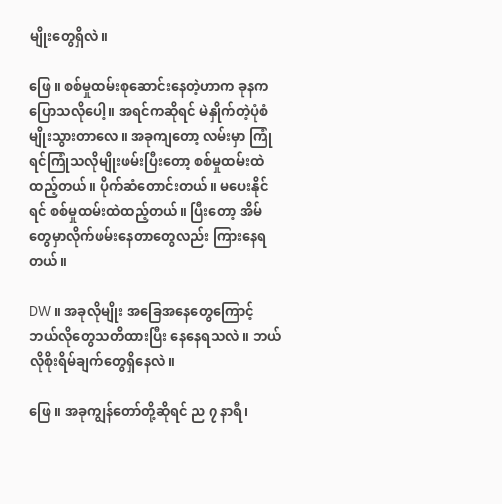မျိုးတွေရှိလဲ။

ဖြေ ။ စစ်မှုထမ်းစုဆောင်းနေတဲ့ဟာက ခုနကပြောသလိုပေါ့။ အရင်ကဆိုရင် မဲနှိုက်တဲ့ပုံစံမျိုးသွားတာလေ။ အခုကျတော့ လမ်းမှာ ကြုံရင်ကြုံသလိုမျိုးဖမ်းပြီးတော့ စစ်မှုထမ်းထဲ ထည့်တယ်။ ပိုက်ဆံတောင်းတယ်။ မပေးနိုင်ရင် စစ်မှုထမ်းထဲထည့်တယ်။ ပြီးတော့ အိမ်တွေမှာလိုက်ဖမ်းနေတာတွေလည်း ကြားနေရတယ်။

DW ။ အခုလိုမျိုး အခြေအနေတွေကြောင့် ဘယ်လိုတွေသတိထားပြီး နေနေရသလဲ။ ဘယ်လိုစိုးရိမ်ချက်တွေရှိနေလဲ။

ဖြေ ။ အခုကျွန်တော်တို့ဆိုရင် ည ၇ နာရီ၊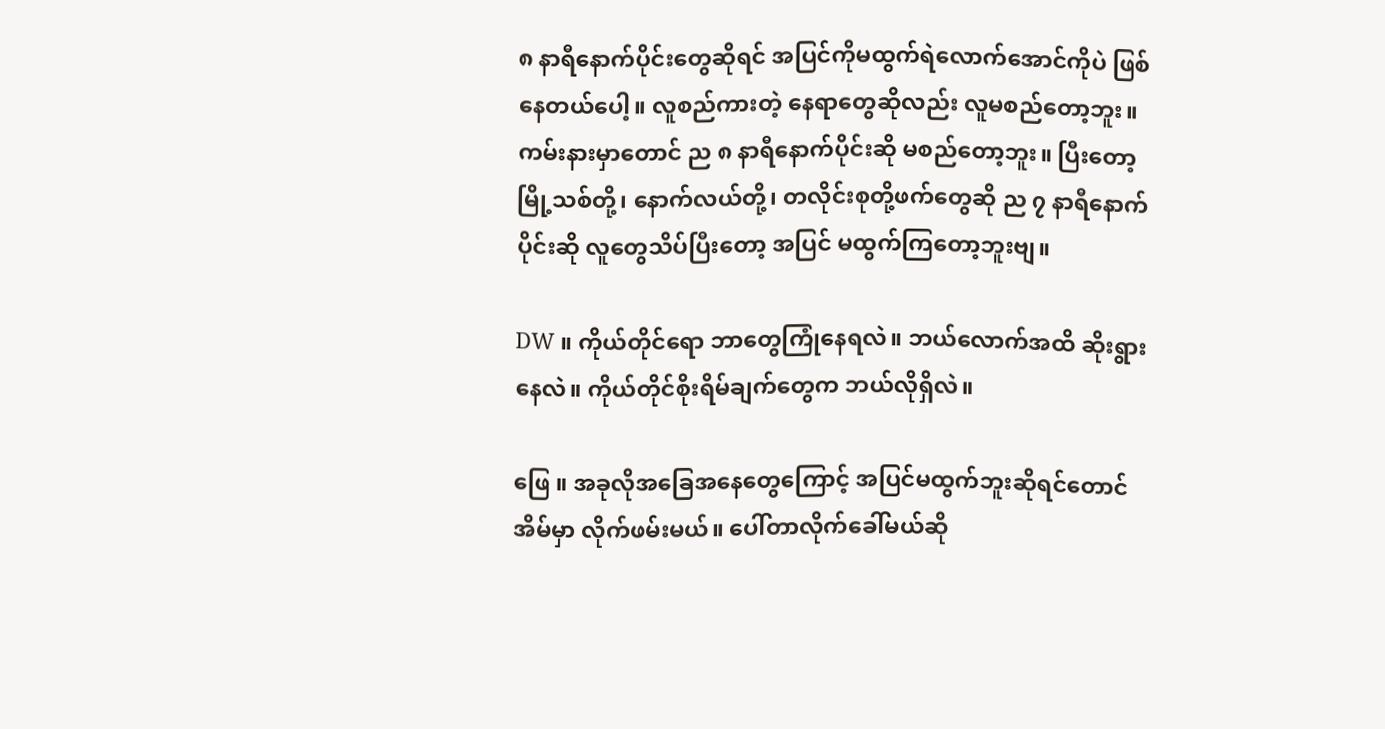၈ နာရီနောက်ပိုင်းတွေဆိုရင် အပြင်ကိုမထွက်ရဲလောက်အောင်ကိုပဲ ဖြစ်နေတယ်ပေါ့။ လူစည်ကားတဲ့ နေရာတွေဆိုလည်း လူမစည်တော့ဘူး။ ကမ်းနားမှာတောင် ည ၈ နာရီနောက်ပိုင်းဆို မစည်တော့ဘူး။ ပြီးတော့ မြို့သစ်တို့၊ နောက်လယ်တို့၊ တလိုင်းစုတို့ဖက်တွေဆို ည ၇ နာရီနောက်ပိုင်းဆို လူတွေသိပ်ပြီးတော့ အပြင် မထွက်ကြတော့ဘူးဗျ။

DW ။ ကိုယ်တိုင်ရော ဘာတွေကြုံနေရလဲ။ ဘယ်လောက်အထိ ဆိုးရွားနေလဲ။ ကိုယ်တိုင်စိုးရိမ်ချက်တွေက ဘယ်လိုရှိလဲ။

ဖြေ ။ အခုလိုအခြေအနေတွေကြောင့် အပြင်မထွက်ဘူးဆိုရင်တောင် အိမ်မှာ လိုက်ဖမ်းမယ်။ ပေါ်တာလိုက်ခေါ်မယ်ဆို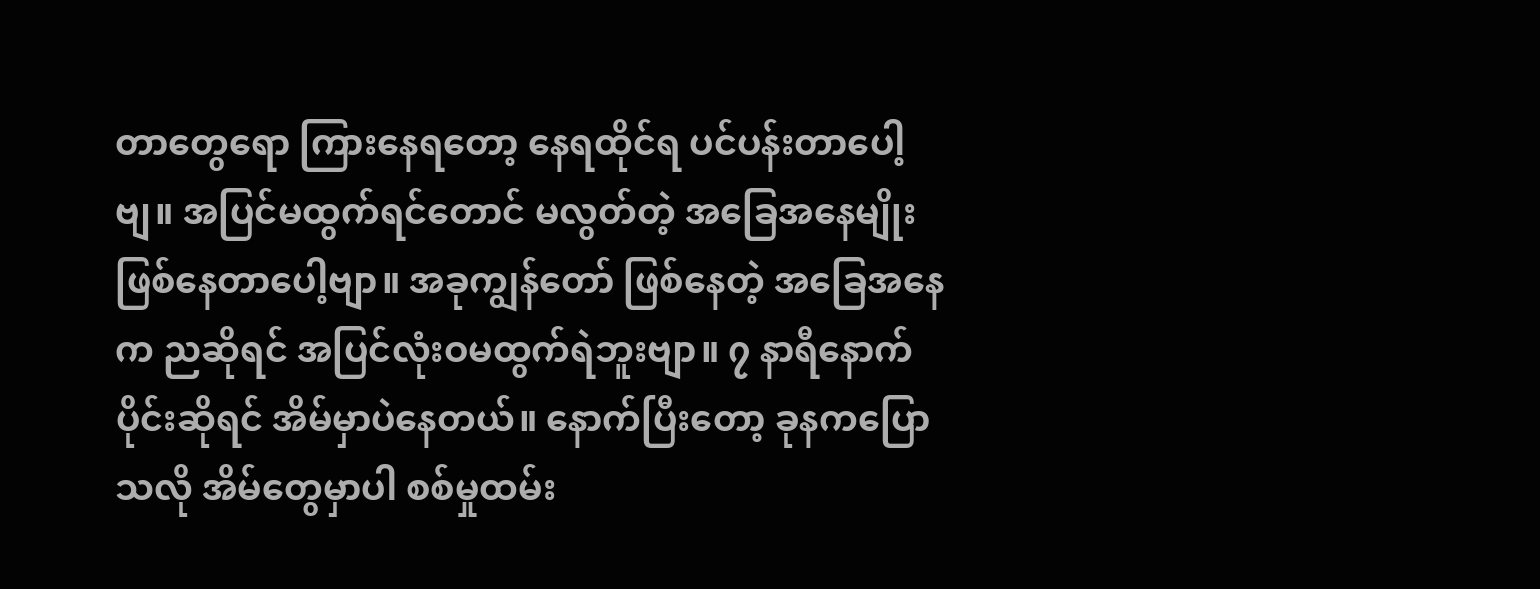တာတွေရော ကြားနေရတော့ နေရထိုင်ရ ပင်ပန်းတာပေါ့ဗျ။ အပြင်မထွက်ရင်တောင် မလွတ်တဲ့ အခြေအနေမျိုးဖြစ်နေတာပေါ့ဗျာ။ အခုကျွန်တော် ဖြစ်နေတဲ့ အခြေအနေက ညဆိုရင် အပြင်လုံးဝမထွက်ရဲဘူးဗျာ။ ၇ နာရီနောက်ပိုင်းဆိုရင် အိမ်မှာပဲနေတယ်။ နောက်ပြီးတော့ ခုနကပြောသလို အိမ်တွေမှာပါ စစ်မှုထမ်း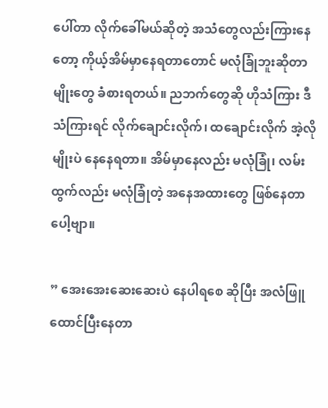ပေါ်တာ လိုက်ခေါ်မယ်ဆိုတဲ့ အသံတွေလည်းကြားနေတော့ ကိုယ့်အိမ်မှာနေရတာတောင် မလုံခြုံဘူးဆိုတာမျိုးတွေ ခံစားရတယ်။ ညဘက်တွေဆို ဟိုသံကြား ဒီသံကြားရင် လိုက်ချောင်းလိုက်၊ ထချောင်းလိုက် အဲ့လိုမျိုးပဲ နေနေရတာ။ အိမ်မှာနေလည်း မလုံခြုံ၊ လမ်းထွက်လည်း မလုံခြုံတဲ့ အနေအထားတွေ ဖြစ်နေတာပေါ့ဗျာ။

” အေးအေးဆေးဆေးပဲ နေပါရစေ ဆိုပြီး အလံဖြူထောင်ပြီးနေတာ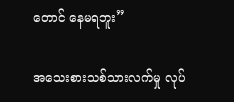တောင် နေမရဘူး”

အသေးစားသစ်သားလက်မှု လုပ်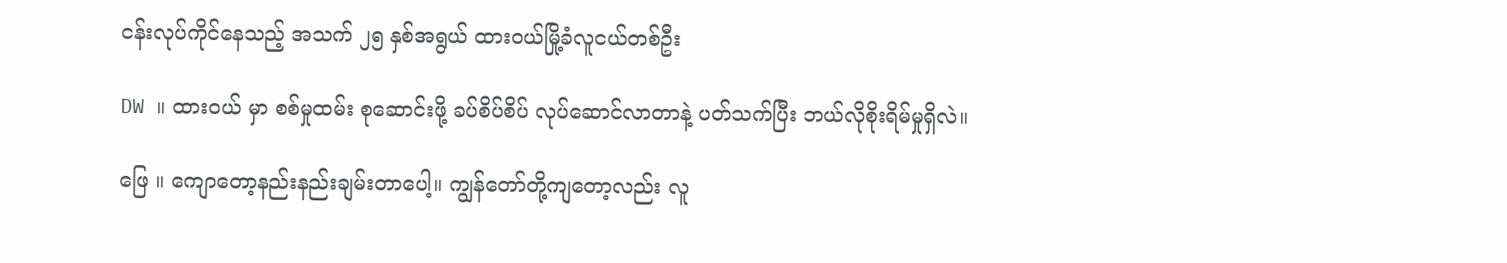ငန်းလုပ်ကိုင်နေသည့် အသက် ၂၅ နှစ်အရွယ် ထားဝယ်မြို့ခံလူငယ်တစ်ဦး

DW ။ ထားဝယ် မှာ စစ်မှုထမ်း စုဆောင်းဖို့ ခပ်စိပ်စိပ် လုပ်ဆောင်လာတာနဲ့ ပတ်သက်ပြီး ဘယ်လိုစိုးရိမ်မှုရှိလဲ။

ဖြေ ။ ကျောတော့နည်းနည်းချမ်းတာပေါ့။ ကျွန်တော်တို့ကျတော့လည်း လူ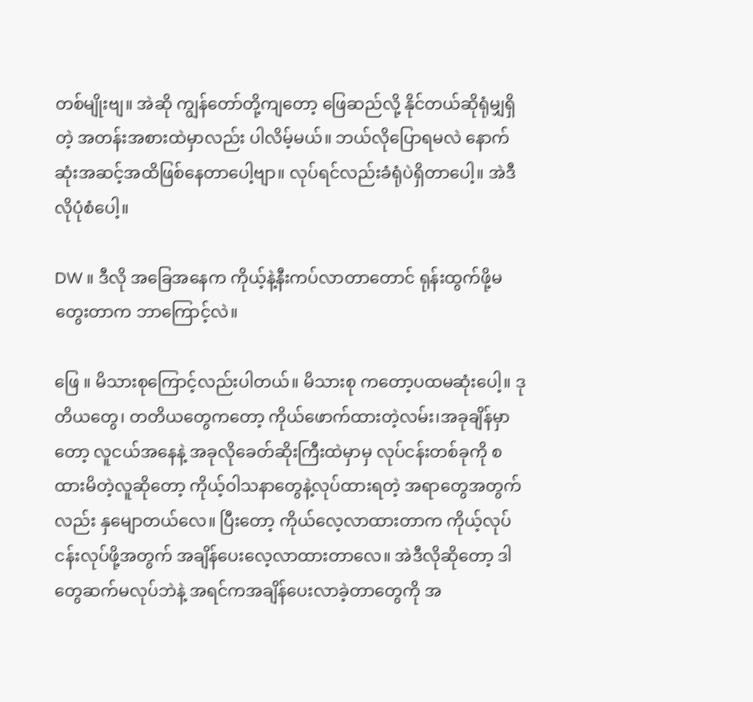တစ်မျိုးဗျ။ အဲဆို ကျွန်တော်တို့ကျတော့ ဖြေဆည်လို့ နိုင်တယ်ဆိုရုံမျှရှိတဲ့ အတန်းအစားထဲမှာလည်း ပါလိမ့်မယ်။ ဘယ်လိုပြောရမလဲ နောက်ဆုံးအဆင့်အထိဖြစ်နေတာပေါ့ဗျာ။ လုပ်ရင်လည်းခံရုံပဲရှိတာပေါ့။ အဲဒီလိုပုံစံပေါ့။

DW ။ ဒီလို အခြေအနေက ကိုယ့်နဲ့နီးကပ်လာတာတောင် ရုန်းထွက်ဖို့မတွေးတာက ဘာကြောင့်လဲ။

ဖြေ ။ မိသားစုကြောင့်လည်းပါတယ်။ မိသားစု ကတော့ပထမဆုံးပေါ့။ ဒုတိယတွေ၊ တတိယတွေကတော့ ကိုယ်ဖောက်ထားတဲ့လမ်း၊အခုချိန်မှာတော့ လူငယ်အနေနဲ့ အခုလိုခေတ်ဆိုးကြီးထဲမှာမှ လုပ်ငန်းတစ်ခုကို စထားမိတဲ့လူဆိုတော့ ကိုယ့်ဝါသနာတွေနဲ့လုပ်ထားရတဲ့ အရာတွေအတွက်လည်း နှမျောတယ်လေ။ ပြီးတော့ ကိုယ်လေ့လာထားတာက ကိုယ့်လုပ်ငန်းလုပ်ဖို့အတွက် အချိန်ပေးလေ့လာထားတာလေ။ အဲဒီလိုဆိုတော့ ဒါတွေဆက်မလုပ်ဘဲနဲ့ အရင်ကအချိန်ပေးလာခဲ့တာတွေကို အ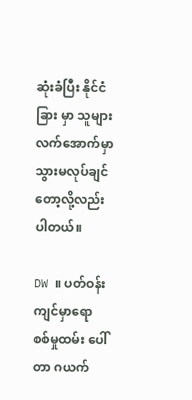ဆုံးခံပြီး နိုင်ငံခြား မှာ သူများလက်အောက်မှာ သွားမလုပ်ချင်တော့လို့လည်းပါတယ်။

DW ။ ပတ်ဝန်းကျင်မှာရော စစ်မှုထမ်း ပေါ်တာ ဂယက်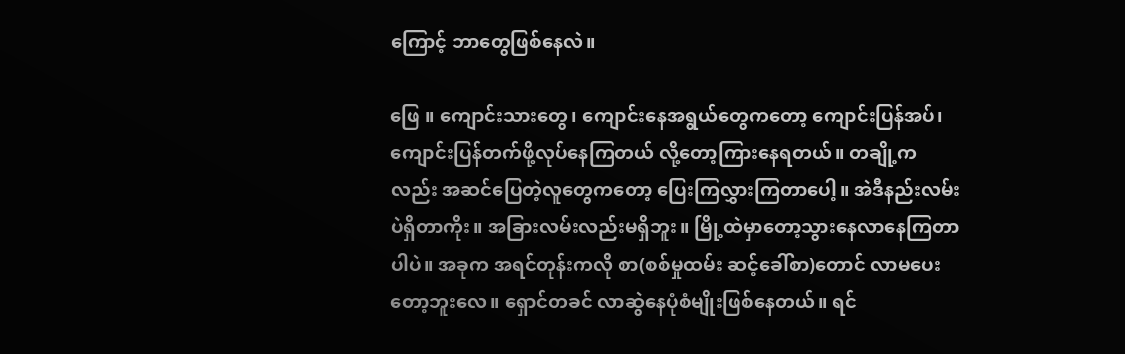ကြောင့် ဘာတွေဖြစ်နေလဲ။

ဖြေ ။ ကျောင်းသားတွေ၊ ကျောင်းနေအရွယ်တွေကတော့ ကျောင်းပြန်အပ်၊ ကျောင်းပြန်တက်ဖို့လုပ်နေကြတယ် လို့တော့ကြားနေရတယ်။ တချို့ကလည်း အဆင်ပြေတဲ့လူတွေကတော့ ပြေးကြလွှားကြတာပေါ့။ အဲဒီနည်းလမ်းပဲရှိတာကိုး။ အခြားလမ်းလည်းမရှိဘူး။ မြို့ထဲမှာတော့သွားနေလာနေကြတာပါပဲ။ အခုက အရင်တုန်းကလို စာ(စစ်မှုထမ်း ဆင့်ခေါ်စာ)တောင် လာမပေးတော့ဘူးလေ။ ရှောင်တခင် လာဆွဲနေပုံစံမျိုးဖြစ်နေတယ်။ ရင်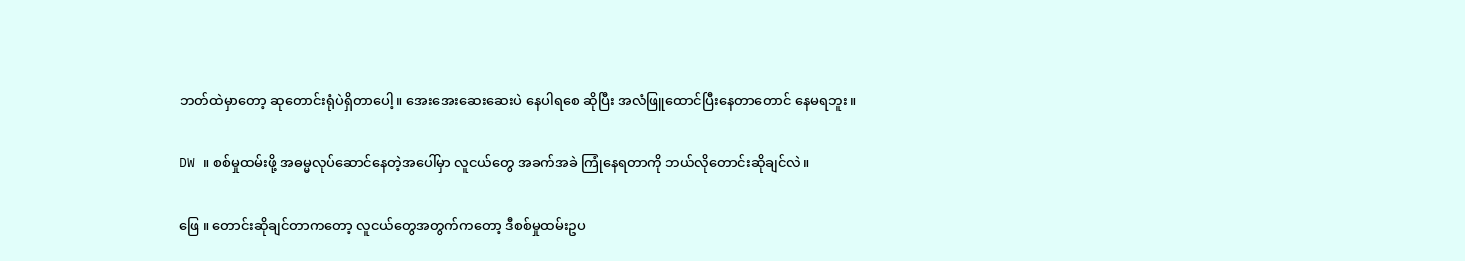ဘတ်ထဲမှာတော့ ဆုတောင်းရုံပဲရှိတာပေါ့။ အေးအေးဆေးဆေးပဲ နေပါရစေ ဆိုပြီး အလံဖြူထောင်ပြီးနေတာတောင် နေမရဘူး။

DW ။ စစ်မှုထမ်းဖို့ အဓမ္မလုပ်ဆောင်နေတဲ့အပေါ်မှာ လူငယ်တွေ အခက်အခဲ ကြုံနေရတာကို ဘယ်လိုတောင်းဆိုချင်လဲ။

ဖြေ ။ တောင်းဆိုချင်တာကတော့ လူငယ်တွေအတွက်ကတော့ ဒီစစ်မှုထမ်းဥပ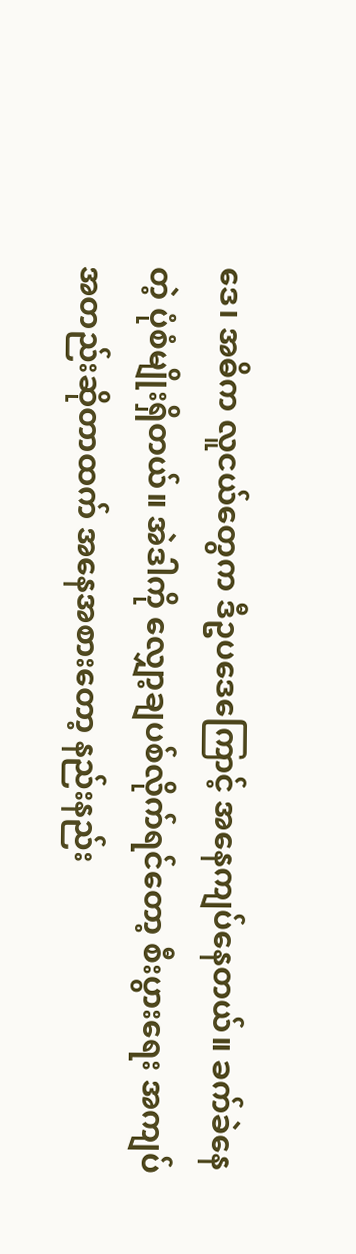ဒေ၊ အဓိက လူငယ်တွေက ဒီဥပဒေကြောင့် အနေကျပ်နေတယ်။ ခက်ခဲနေတဲ့ ပုံစံမျိုးရှိတယ်။ အဲဒါကို လျှော့ချပစ်လိုက်ရင်တော့ စီးပွားရေး အကျပ်အတည်းဆိုတာထက် အနေအစားတော့ နည်းနည်း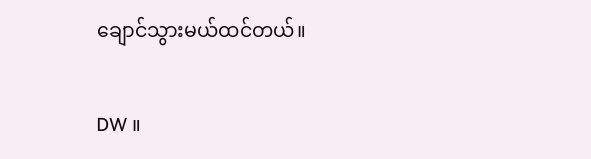ချောင်သွားမယ်ထင်တယ်။

DW ။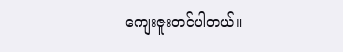ကျေးဇူးတင်ပါတယ်။